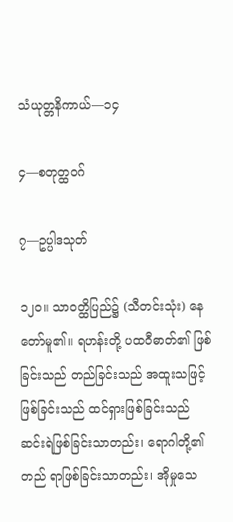သံယုတ္တနိကာယ်—၁၄

၄—စတုတ္ထဝဂ်

၇—ဥပ္ပါဒသုတ်

၁၂ဝ။ သာဝတ္ထိပြည်၌ (သီတင်းသုံး) နေတော်မူ၏။ ရဟန်းတို့ ပထဝီဓာတ်၏ ဖြစ်ခြင်းသည် တည်ခြင်းသည် အထူးသဖြင့် ဖြစ်ခြင်းသည် ထင်ရှားဖြစ်ခြင်းသည် ဆင်းရဲဖြစ်ခြင်းသာတည်း၊ ရောဂါတို့၏ တည် ရာဖြစ်ခြင်းသာတည်း၊ အိုမှုသေ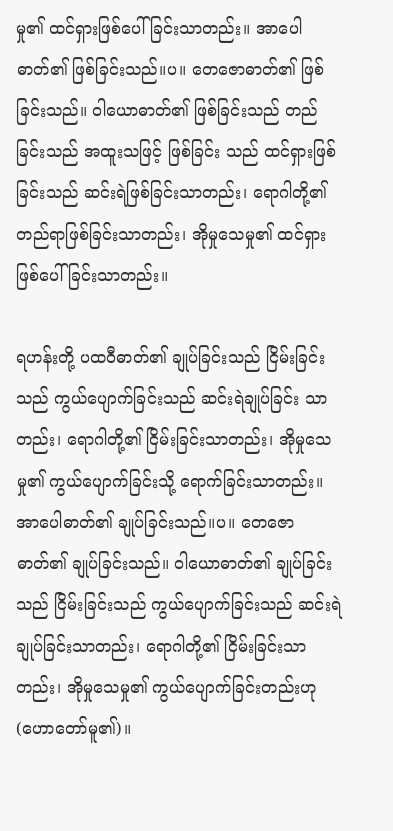မှု၏ ထင်ရှားဖြစ်ပေါ်ခြင်းသာတည်း။ အာပေါဓာတ်၏ ဖြစ်ခြင်းသည်။ပ။ တေဇောဓာတ်၏ ဖြစ်ခြင်းသည်။ ဝါယောဓာတ်၏ ဖြစ်ခြင်းသည် တည်ခြင်းသည် အထူးသဖြင့် ဖြစ်ခြင်း သည် ထင်ရှားဖြစ်ခြင်းသည် ဆင်းရဲဖြစ်ခြင်းသာတည်း၊ ရောဂါတို့၏ တည်ရာဖြစ်ခြင်းသာတည်း၊ အိုမှုသေမှု၏ ထင်ရှားဖြစ်ပေါ်ခြင်းသာတည်း။

ရဟန်းတို့ ပထဝီဓာတ်၏ ချုပ်ခြင်းသည် ငြိမ်းခြင်းသည် ကွယ်ပျောက်ခြင်းသည် ဆင်းရဲချုပ်ခြင်း သာတည်း၊ ရောဂါတို့၏ ငြိမ်းခြင်းသာတည်း၊ အိုမှုသေမှု၏ ကွယ်ပျောက်ခြင်းသို့ ရောက်ခြင်းသာတည်း။ အာပေါဓာတ်၏ ချုပ်ခြင်းသည်။ပ။ တေဇောဓာတ်၏ ချုပ်ခြင်းသည်။ ဝါယောဓာတ်၏ ချုပ်ခြင်းသည် ငြိမ်းခြင်းသည် ကွယ်ပျောက်ခြင်းသည် ဆင်းရဲချုပ်ခြင်းသာတည်း၊ ရောဂါတို့၏ ငြိမ်းခြင်းသာတည်း၊ အိုမှုသေမှု၏ ကွယ်ပျောက်ခြင်းတည်းဟု (ဟောတော်မူ၏)။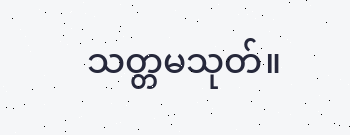သတ္တမသုတ်။